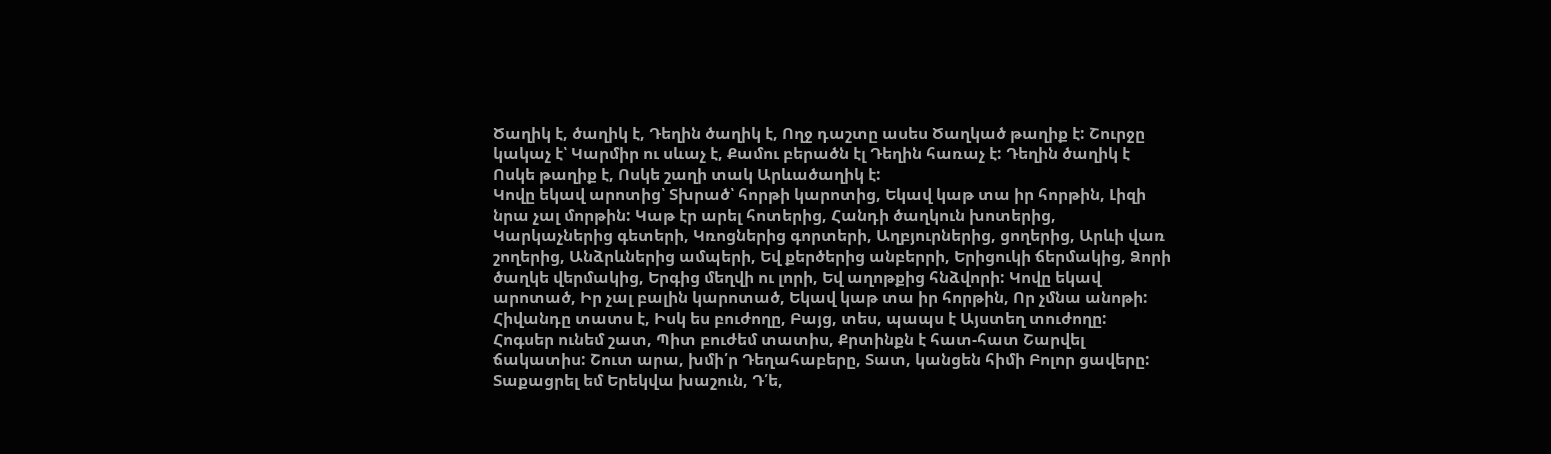Ծաղիկ է, ծաղիկ է, Դեղին ծաղիկ է, Ողջ դաշտը ասես Ծաղկած թաղիք է: Շուրջը կակաչ է՝ Կարմիր ու սևաչ է, Քամու բերածն էլ Դեղին հառաչ է: Դեղին ծաղիկ է Ոսկե թաղիք է, Ոսկե շաղի տակ Արևածաղիկ է:
Կովը եկավ արոտից՝ Տխրած՝ հորթի կարոտից, Եկավ կաթ տա իր հորթին, Լիզի նրա չալ մորթին: Կաթ էր արել հոտերից, Հանդի ծաղկուն խոտերից, Կարկաչներից գետերի, Կռոցներից գորտերի, Աղբյուրներից, ցողերից, Արևի վառ շողերից, Անձրևներից ամպերի, Եվ քերծերից անբերրի, Երիցուկի ճերմակից, Ձորի ծաղկե վերմակից, Երգից մեղվի ու լորի, Եվ աղոթքից հնձվորի: Կովը եկավ արոտած, Իր չալ բալին կարոտած, Եկավ կաթ տա իր հորթին, Որ չմնա անոթի:
Հիվանդը տատս է, Իսկ ես բուժողը, Բայց, տես, պապս է Այստեղ տուժողը: Հոգսեր ունեմ շատ, Պիտ բուժեմ տատիս, Քրտինքն է հատ-հատ Շարվել ճակատիս: Շուտ արա, խմի՛ր Դեղահաբերը, Տատ, կանցեն հիմի Բոլոր ցավերը: Տաքացրել եմ Երեկվա խաշուն, Դ՛ե,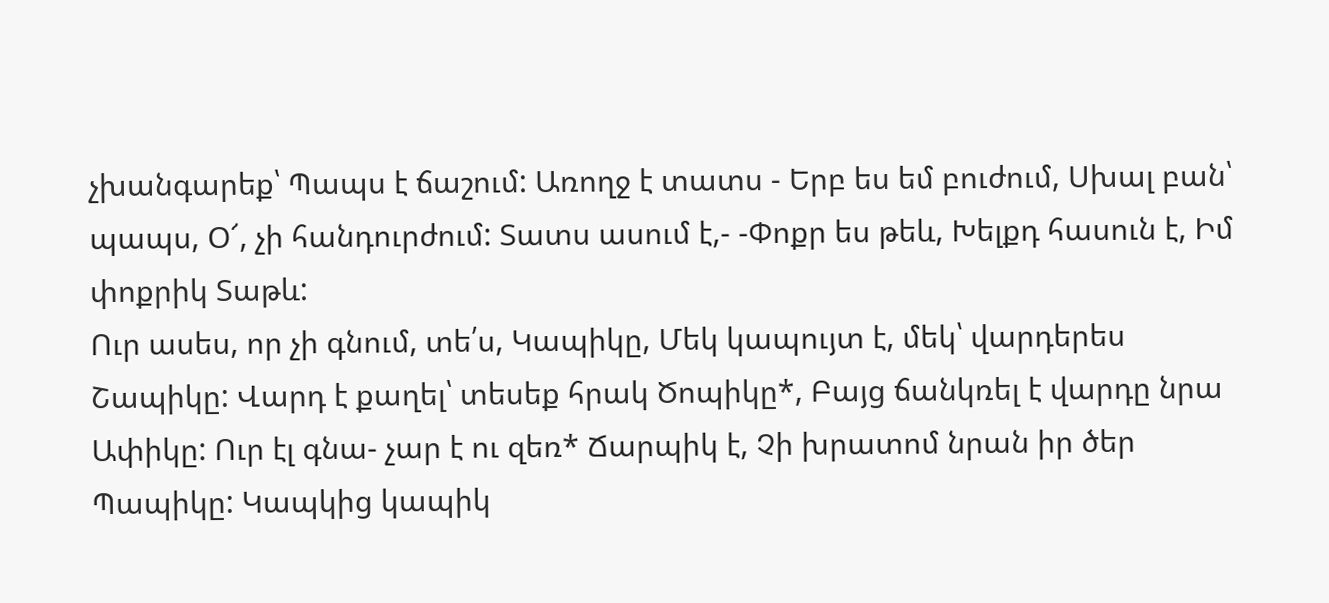չխանգարեք՝ Պապս է ճաշում: Առողջ է տատս - Երբ ես եմ բուժում, Սխալ բան՝ պապս, Օ՜, չի հանդուրժում: Տատս ասում է,- -Փոքր ես թեև, Խելքդ հասուն է, Իմ փոքրիկ Տաթև:
Ուր ասես, որ չի գնում, տե՛ս, Կապիկը, Մեկ կապույտ է, մեկ՝ վարդերես Շապիկը: Վարդ է քաղել՝ տեսեք հրակ Ծոպիկը*, Բայց ճանկռել է վարդը նրա Ափիկը: Ուր էլ գնա- չար է ու զեռ* Ճարպիկ է, Չի խրատոմ նրան իր ծեր Պապիկը: Կապկից կապիկ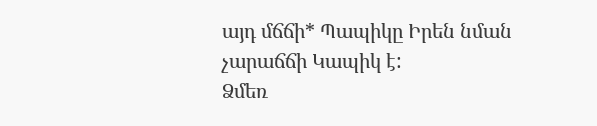այդ մճճի* Պապիկը Իրեն նման չարաճճի Կապիկ է:
Ձմեռ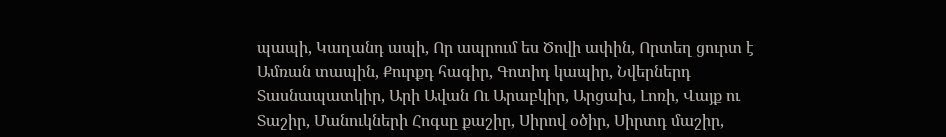պապի, Կաղանդ ապի, Որ ապրում ես Ծովի ափին, Որտեղ ցուրտ է Ամռան տապին, Քուրքդ հագիր, Գոտիդ կապիր, Նվերներդ Տասնապատկիր, Արի Ավան Ու Արաբկիր, Արցախ, Լոռի, Վայք ու Տաշիր, Մանուկների Հոգսը քաշիր, Սիրով օծիր, Սիրտդ մաշիր,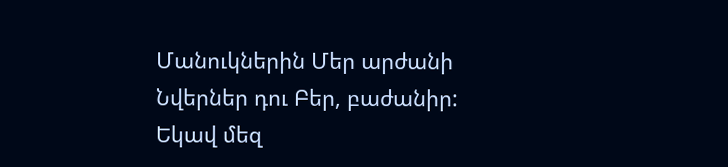Մանուկներին Մեր արժանի Նվերներ դու Բեր, բաժանիր: Եկավ մեզ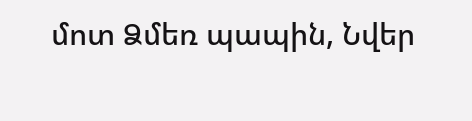մոտ Ձմեռ պապին, Նվեր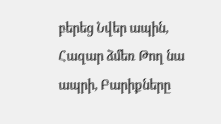բերեց Նվեր ապին, Հազար ձմեռ Թող նա ապրի, Բարիքները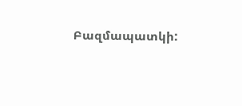Բազմապատկի: